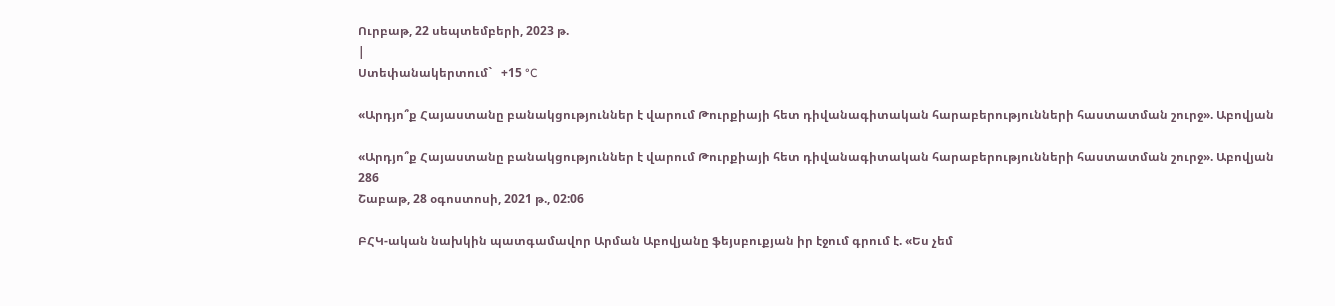Ուրբաթ, 22 սեպտեմբերի, 2023 թ.
|
Ստեփանակերտում`   +15 °C

«Արդյո՞ք Հայաստանը բանակցություններ է վարում Թուրքիայի հետ դիվանագիտական հարաբերությունների հաստատման շուրջ». Աբովյան

«Արդյո՞ք Հայաստանը բանակցություններ է վարում Թուրքիայի հետ դիվանագիտական հարաբերությունների հաստատման շուրջ». Աբովյան
286
Շաբաթ, 28 օգոստոսի, 2021 թ., 02:06

ԲՀԿ-ական նախկին պատգամավոր Արման Աբովյանը ֆեյսբուքյան իր էջում գրում է. «Ես չեմ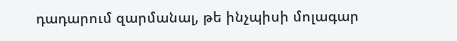դադարում զարմանալ, թե ինչպիսի մոլագար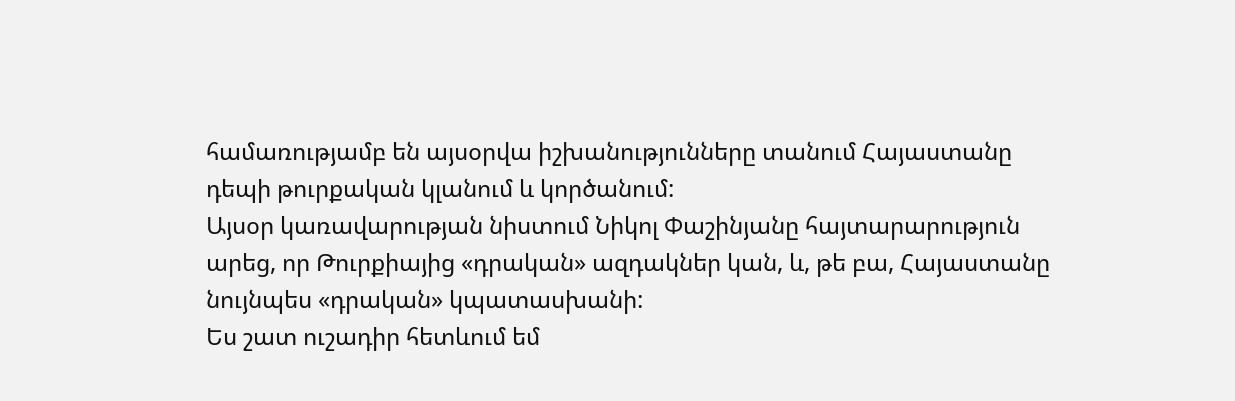համառությամբ են այսօրվա իշխանությունները տանում Հայաստանը դեպի թուրքական կլանում և կործանում:
Այսօր կառավարության նիստում Նիկոլ Փաշինյանը հայտարարություն արեց, որ Թուրքիայից «դրական» ազդակներ կան, և, թե բա, Հայաստանը նույնպես «դրական» կպատասխանի:
Ես շատ ուշադիր հետևում եմ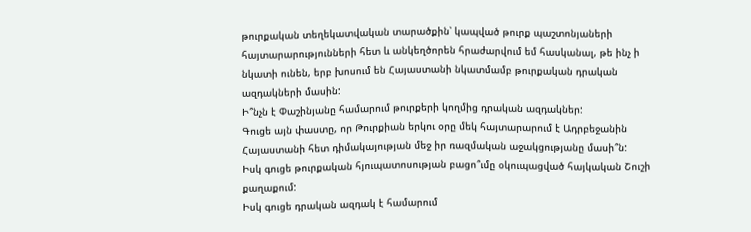թուրքական տեղեկատվական տարածքին՝ կապված թուրք պաշտոնյաների հայտարարությունների հետ և անկեղծորեն հրաժարվում եմ հասկանալ, թե ինչ ի նկատի ունեն, երբ խոսում են Հայաստանի նկատմամբ թուրքական դրական ազդակների մասին:
Ի՞նչն է Փաշինյանը համարում թուրքերի կողմից դրական ազդակներ:
Գուցե այն փաստը, որ Թուրքիան երկու օրը մեկ հայտարարում է Ադրբեջանին Հայաստանի հետ դիմակայության մեջ իր ռազմական աջակցությանը մասի՞ն:
Իսկ գուցե թուրքական հյուպատոսության բացո՞ւմը օկուպացված հայկական Շուշի քաղաքում:
Իսկ գուցե դրական ազդակ է համարում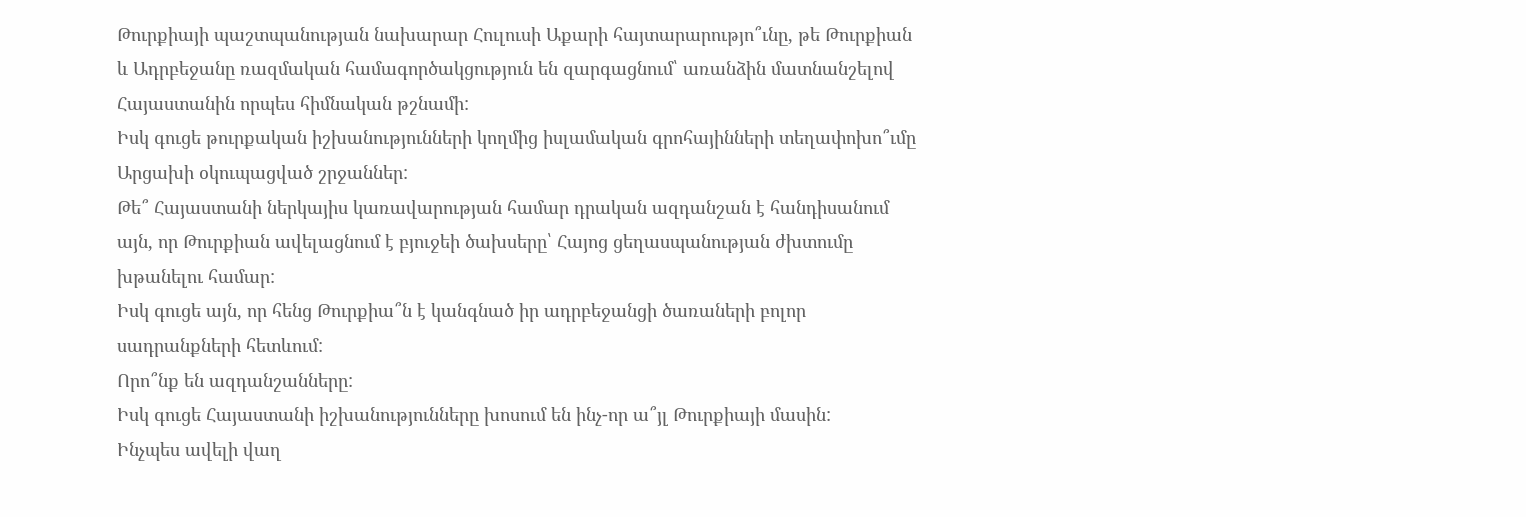Թուրքիայի պաշտպանության նախարար Հուլուսի Աքարի հայտարարությո՞ւնը, թե Թուրքիան և Ադրբեջանը ռազմական համագործակցություն են զարգացնում՝ առանձին մատնանշելով Հայաստանին որպես հիմնական թշնամի:
Իսկ գուցե թուրքական իշխանությունների կողմից իսլամական գրոհայինների տեղափոխո՞ւմը Արցախի օկուպացված շրջաններ:
Թե՞ Հայաստանի ներկայիս կառավարության համար դրական ազդանշան է հանդիսանում այն, որ Թուրքիան ավելացնում է բյուջեի ծախսերը՝ Հայոց ցեղասպանության ժխտումը խթանելու համար:
Իսկ գուցե այն, որ հենց Թուրքիա՞ն է կանգնած իր ադրբեջանցի ծառաների բոլոր սադրանքների հետևում:
Որո՞նք են ազդանշանները:
Իսկ գուցե Հայաստանի իշխանությունները խոսում են ինչ-որ ա՞յլ Թուրքիայի մասին:
Ինչպես ավելի վաղ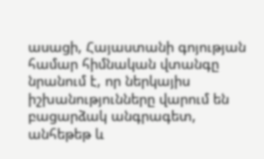ասացի, Հայաստանի գոյության համար հիմնական վտանգը նրանում է, որ ներկայիս իշխանությունները վարում են բացարձակ անգրագետ, անհեթեթ և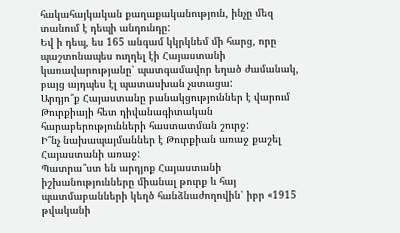հակահայկական քաղաքականություն, ինչը մեզ տանում է դեպի անդունդը:
Եվ ի դեպ, ես 165 անգամ կկրկնեմ մի հարց, որը պաշտոնապես ուղղել էի Հայաստանի կառավարությանը՝ պատգամավոր եղած ժամանակ, բայց այդպես էլ պատասխան չստացա:
Արդյո՞ք Հայաստանը բանակցություններ է վարում Թուրքիայի հետ դիվանագիտական հարաբերությունների հաստատման շուրջ:
Ի՞նչ նախապայմաններ է Թուրքիան առաջ քաշել Հայաստանի առաջ:
Պատրա՞ստ են արդյոք Հայաստանի իշխանությունները միանալ թուրք և հայ պատմաբանների կեղծ հանձնաժողովին՝ իբր «1915 թվականի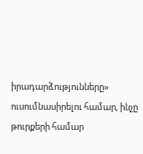իրադարձությունները» ուսումնասիրելու համար, ինչը թուրքերի համար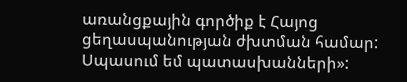առանցքային գործիք է Հայոց ցեղասպանության ժխտման համար:
Սպասում եմ պատասխանների»: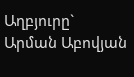Աղբյուրը`   Արման Աբովյան